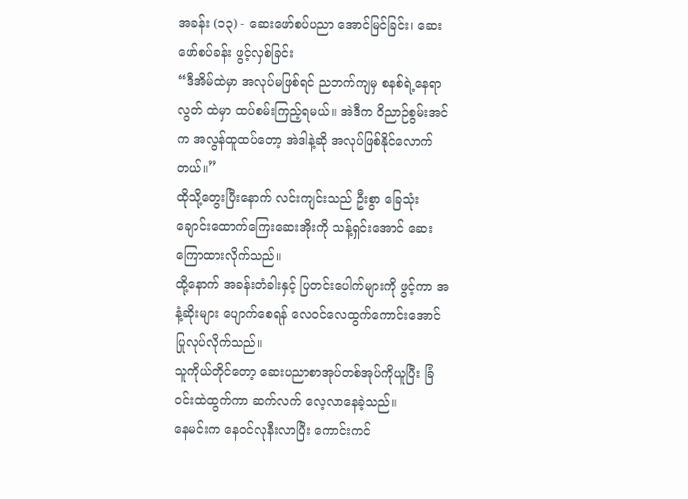အခန်း (၁၃) - ဆေးဖော်စပ်ပညာ အောင်မြင်ခြင်း၊ ဆေးဖော်စပ်ခန်း ဖွင့်လှစ်ခြင်း
“ဒီအိမ်ထဲမှာ အလုပ်မဖြစ်ရင် ညဘက်ကျမှ စနစ်ရဲ့နေရာလွတ် ထဲမှာ ထပ်စမ်းကြည့်ရမယ်။ အဲဒီက ဝိညာဉ်စွမ်းအင်က အလွန်ထူထပ်တော့ အဲဒါနဲ့ဆို အလုပ်ဖြစ်နိုင်လောက်တယ်။”
ထိုသို့တွေးပြီးနောက် လင်းကျင်းသည် ဦးစွာ ခြေသုံးချောင်းထောက်ကြေးဆေးအိုးကို သန့်ရှင်းအောင် ဆေးကြောထားလိုက်သည်။
ထို့နောက် အခန်းတံခါးနှင့် ပြတင်းပေါက်များကို ဖွင့်ကာ အနံ့ဆိုးများ ပျောက်စေရန် လေဝင်လေထွက်ကောင်းအောင် ပြုလုပ်လိုက်သည်။
သူကိုယ်တိုင်တော့ ဆေးပညာစာအုပ်တစ်အုပ်ကိုယူပြီး ခြံဝင်းထဲထွက်ကာ ဆက်လက် လေ့လာနေခဲ့သည်။
နေမင်းက နေဝင်လုနီးလာပြီး ကောင်းကင်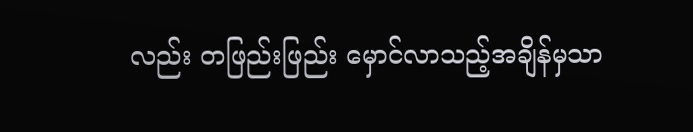လည်း တဖြည်းဖြည်း မှောင်လာသည့်အချိန်မှသာ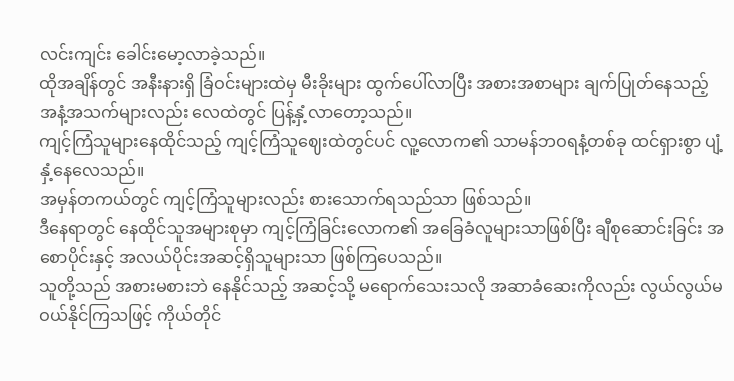လင်းကျင်း ခေါင်းမော့လာခဲ့သည်။
ထိုအချိန်တွင် အနီးနားရှိ ခြံဝင်းများထဲမှ မီးခိုးများ ထွက်ပေါ်လာပြီး အစားအစာများ ချက်ပြုတ်နေသည့် အနံ့အသက်များလည်း လေထဲတွင် ပြန့်နှံ့လာတော့သည်။
ကျင့်ကြံသူများနေထိုင်သည့် ကျင့်ကြံသူဈေးထဲတွင်ပင် လူ့လောက၏ သာမန်ဘဝရနံ့တစ်ခု ထင်ရှားစွာ ပျံ့နှံ့နေလေသည်။
အမှန်တကယ်တွင် ကျင့်ကြံသူများလည်း စားသောက်ရသည်သာ ဖြစ်သည်။
ဒီနေရာတွင် နေထိုင်သူအများစုမှာ ကျင့်ကြံခြင်းလောက၏ အခြေခံလူများသာဖြစ်ပြီး ချီစုဆောင်းခြင်း အစောပိုင်းနှင့် အလယ်ပိုင်းအဆင့်ရှိသူများသာ ဖြစ်ကြပေသည်။
သူတို့သည် အစားမစားဘဲ နေနိုင်သည့် အဆင့်သို့ မရောက်သေးသလို အဆာခံဆေးကိုလည်း လွယ်လွယ်မဝယ်နိုင်ကြသဖြင့် ကိုယ်တိုင်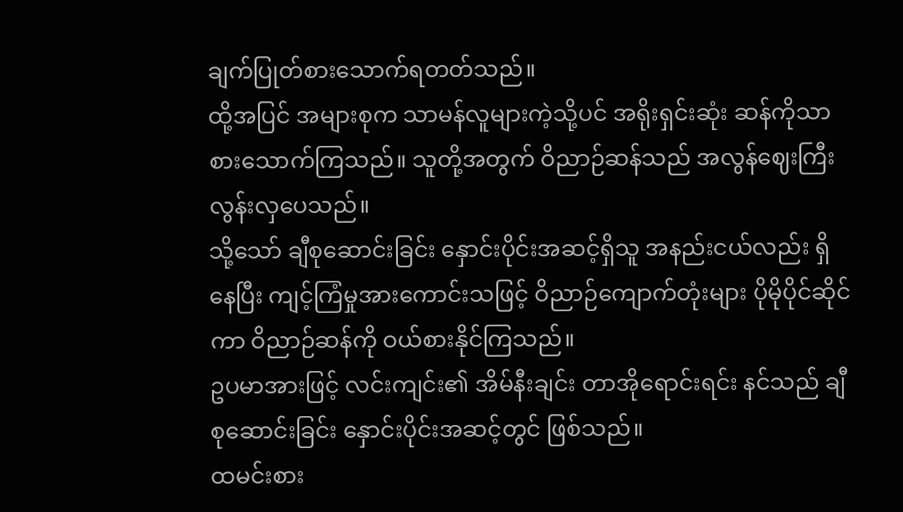ချက်ပြုတ်စားသောက်ရတတ်သည်။
ထို့အပြင် အများစုက သာမန်လူများကဲ့သို့ပင် အရိုးရှင်းဆုံး ဆန်ကိုသာ စားသောက်ကြသည်။ သူတို့အတွက် ဝိညာဉ်ဆန်သည် အလွန်ဈေးကြီးလွန်းလှပေသည်။
သို့သော် ချီစုဆောင်းခြင်း နှောင်းပိုင်းအဆင့်ရှိသူ အနည်းငယ်လည်း ရှိနေပြီး ကျင့်ကြံမှုအားကောင်းသဖြင့် ဝိညာဉ်ကျောက်တုံးများ ပိုမိုပိုင်ဆိုင်ကာ ဝိညာဉ်ဆန်ကို ဝယ်စားနိုင်ကြသည်။
ဥပမာအားဖြင့် လင်းကျင်း၏ အိမ်နီးချင်း တာအိုရောင်းရင်း နင်သည် ချီစုဆောင်းခြင်း နှောင်းပိုင်းအဆင့်တွင် ဖြစ်သည်။
ထမင်းစား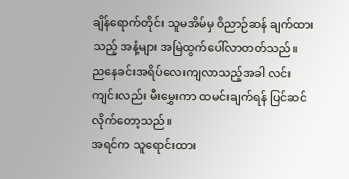ချိန်ရောက်တိုင်း သူမအိမ်မှ ဝိညာဉ်ဆန် ချက်ထားသည့် အနံ့များ အမြဲထွက်ပေါ်လာတတ်သည်။
ညနေခင်းအရိပ်လေးကျလာသည့်အခါ လင်းကျင်းလည်း မီးမွှေးကာ ထမင်းချက်ရန် ပြင်ဆင်လိုက်တော့သည်။
အရင်က သူရောင်းထား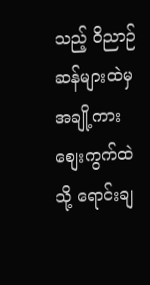သည့် ဝိညာဉ်ဆန်များထဲမှ အချို့ကား စျေးကွက်ထဲသို့ ရောင်းချ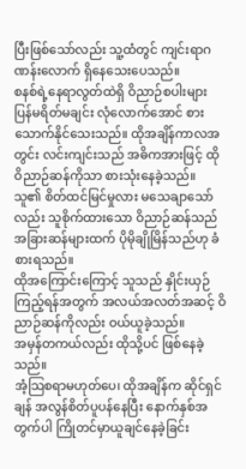ပြီးဖြစ်သော်လည်း သူ့ထံတွင် ကျင်းရာဂဏန်းလောက် ရှိနေသေးပေသည်။
စနစ်ရဲ့နေရာလွတ်ထဲရှိ ဝိညာဉ်စပါးများ ပြန်မရိတ်မချင်း လုံလောက်အောင် စားသောက်နိုင်သေးသည်။ ထိုအချိန်ကာလအတွင်း လင်းကျင်းသည် အဓိကအားဖြင့် ထိုဝိညာဉ်ဆန်ကိုသာ စားသုံးနေခဲ့သည်။
သူ၏ စိတ်ထင်မြင်မှုလား မသေချာသော်လည်း သူစိုက်ထားသော ဝိညာဉ်ဆန်သည် အခြားဆန်များထက် ပိုမိုချိုမြိန်သည်ဟု ခံစားရသည်။
ထိုအကြောင်းကြောင့် သူသည် နှိုင်းယှဉ်ကြည့်ရန်အတွက် အလယ်အလတ်အဆင့် ဝိညာဉ်ဆန်ကိုလည်း ဝယ်ယူခဲ့သည်။
အမှန်တကယ်လည်း ထိုသို့ပင် ဖြစ်နေခဲ့သည်။
အံ့သြစရာမဟုတ်ပေ၊ ထိုအချိန်က ဆိုင်ရှင်ချန် အလွန်စိတ်ပူပန်နေပြီး နောက်နှစ်အတွက်ပါ ကြိုတင်မှာယူချင်နေခဲ့ခြင်း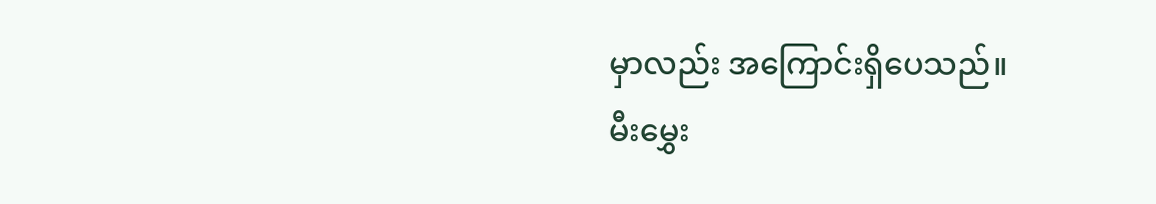မှာလည်း အကြောင်းရှိပေသည်။
မီးမွှေး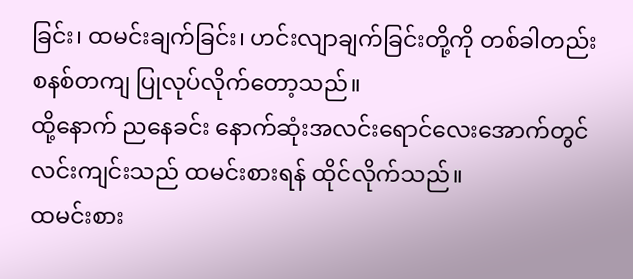ခြင်း၊ ထမင်းချက်ခြင်း၊ ဟင်းလျာချက်ခြင်းတို့ကို တစ်ခါတည်း စနစ်တကျ ပြုလုပ်လိုက်တော့သည်။
ထို့နောက် ညနေခင်း နောက်ဆုံးအလင်းရောင်လေးအောက်တွင် လင်းကျင်းသည် ထမင်းစားရန် ထိုင်လိုက်သည်။
ထမင်းစား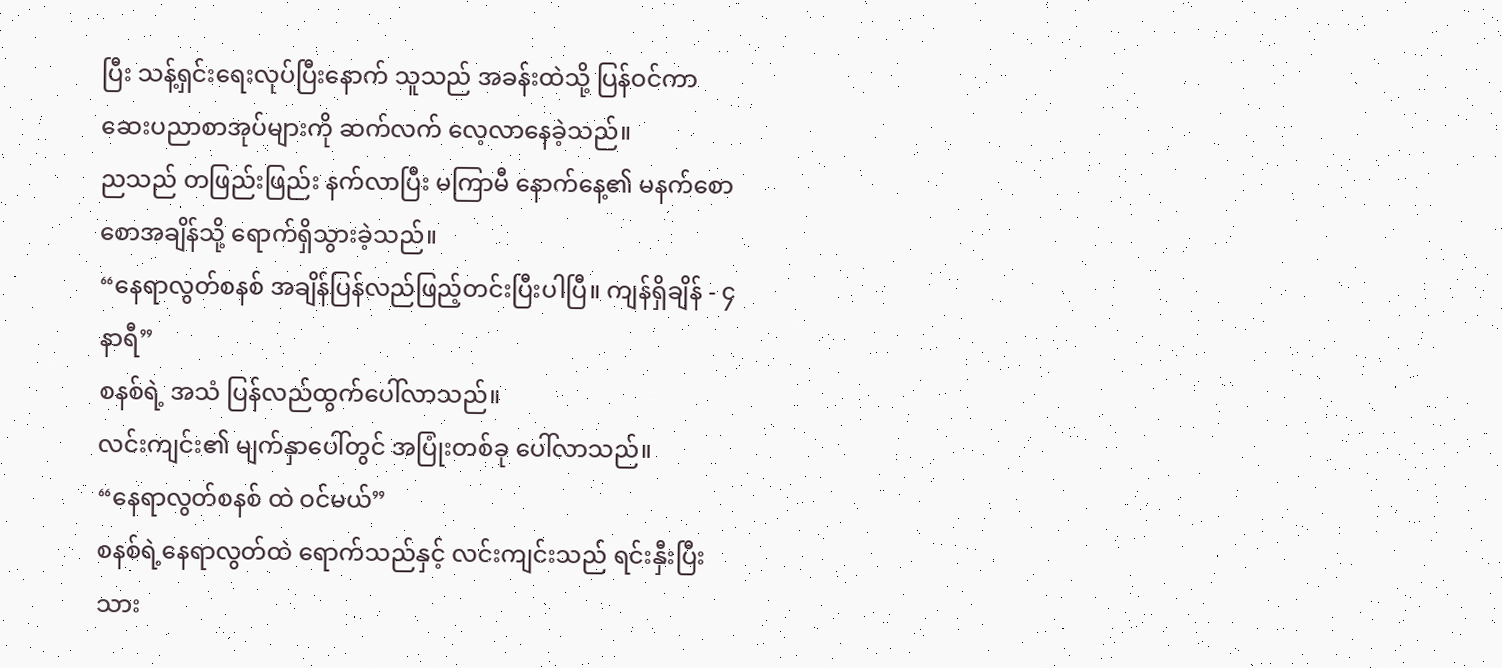ပြီး သန့်ရှင်းရေးလုပ်ပြီးနောက် သူသည် အခန်းထဲသို့ ပြန်ဝင်ကာ ဆေးပညာစာအုပ်များကို ဆက်လက် လေ့လာနေခဲ့သည်။
ညသည် တဖြည်းဖြည်း နက်လာပြီး မကြာမီ နောက်နေ့၏ မနက်စောစောအချိန်သို့ ရောက်ရှိသွားခဲ့သည်။
“နေရာလွတ်စနစ် အချိန်ပြန်လည်ဖြည့်တင်းပြီးပါပြီ။ ကျန်ရှိချိန် - ၄ နာရီ”
စနစ်ရဲ့ အသံ ပြန်လည်ထွက်ပေါ်လာသည်။
လင်းကျင်း၏ မျက်နှာပေါ်တွင် အပြုံးတစ်ခု ပေါ်လာသည်။
“နေရာလွတ်စနစ် ထဲ ဝင်မယ်”
စနစ်ရဲ့နေရာလွတ်ထဲ ရောက်သည်နှင့် လင်းကျင်းသည် ရင်းနှီးပြီးသား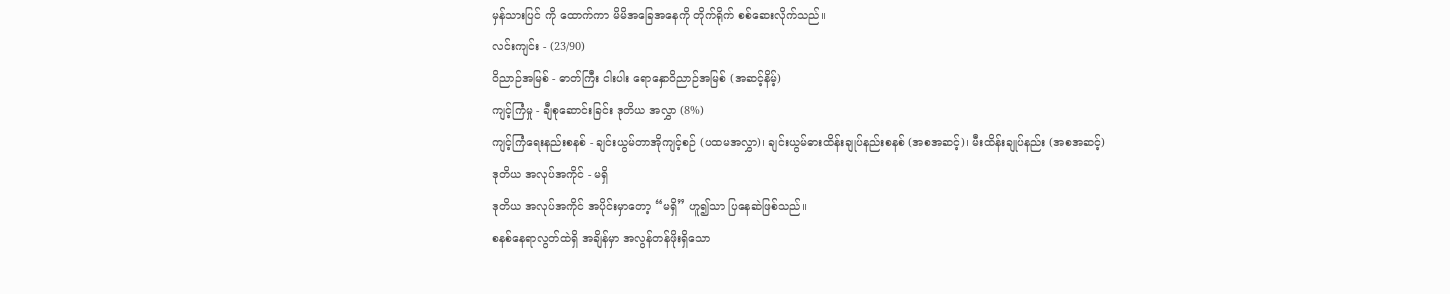မှန်သားပြင် ကို ထောက်ကာ မိမိအခြေအနေကို တိုက်ရိုက် စစ်ဆေးလိုက်သည်။
လင်းကျင်း - (23/90)
ဝိညာဉ်အမြစ် - ဓာတ်ကြီး ငါးပါး ရောနှောဝိညာဉ်အမြစ် (အဆင့်နိမ့်)
ကျင့်ကြံမှု - ချီစုဆောင်းခြင်း ဒုတိယ အလွှာ (8%)
ကျင့်ကြံရေးနည်းစနစ် - ချင်းယွမ်တာအိုကျင့်စဉ် (ပထမအလွှာ)၊ ချင်းယွမ်ဓားထိန်းချုပ်နည်းစနစ် (အစအဆင့်)၊ မီးထိန်းချုပ်နည်း (အစအဆင့်)
ဒုတိယ အလုပ်အကိုင် - မရှိ
ဒုတိယ အလုပ်အကိုင် အပိုင်းမှာတော့ “မရှိ” ဟူ၍သာ ပြနေဆဲဖြစ်သည်။
စနစ်နေရာလွတ်ထဲရှိ အချိန်မှာ အလွန်တန်ဖိုးရှိသော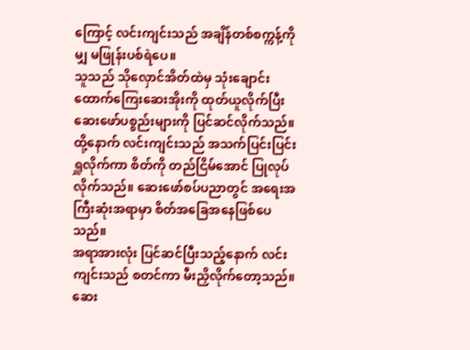ကြောင့် လင်းကျင်းသည် အချိန်တစ်စက္ကန့်ကိုမျှ မဖြုန်းပစ်ရဲပေ။
သူသည် သိုလှောင်အိတ်ထဲမှ သုံးချောင်းထောက်ကြေးဆေးအိုးကို ထုတ်ယူလိုက်ပြီး ဆေးဖော်ပစ္စည်းများကို ပြင်ဆင်လိုက်သည်။
ထို့နောက် လင်းကျင်းသည် အသက်ပြင်းပြင်း ရှူလိုက်ကာ စိတ်ကို တည်ငြိမ်အောင် ပြုလုပ်လိုက်သည်။ ဆေးဖော်စပ်ပညာတွင် အရေးအကြီးဆုံးအရာမှာ စိတ်အခြေအနေဖြစ်ပေသည်။
အရာအားလုံး ပြင်ဆင်ပြီးသည့်နောက် လင်းကျင်းသည် စတင်ကာ မီးညှိလိုက်တော့သည်။
ဆေး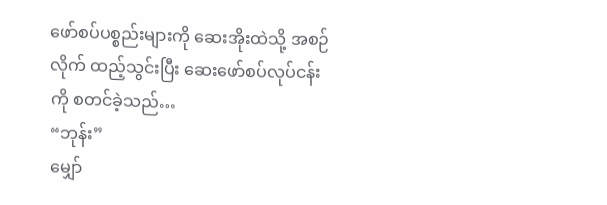ဖော်စပ်ပစ္စည်းများကို ဆေးအိုးထဲသို့ အစဉ်လိုက် ထည့်သွင်းပြီး ဆေးဖော်စပ်လုပ်ငန်းကို စတင်ခဲ့သည်…
“ဘုန်း”
မျှော်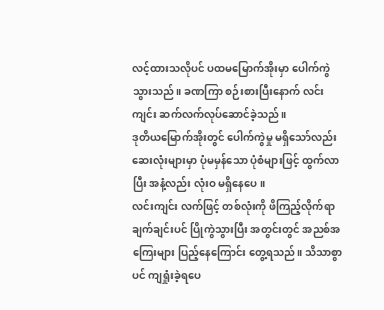လင့်ထားသလိုပင် ပထမမြောက်အိုးမှာ ပေါက်ကွဲသွားသည်။ ခဏကြာ စဉ်းစားပြီးနောက် လင်းကျင်း ဆက်လက်လုပ်ဆောင်ခဲ့သည်။
ဒုတိယမြောက်အိုးတွင် ပေါက်ကွဲမှု မရှိသော်လည်း ဆေးလုံးများမှာ ပုံမမှန်သော ပုံစံများဖြင့် ထွက်လာပြီး အနံ့လည်း လုံးဝ မရှိနေပေ။
လင်းကျင်း လက်ဖြင့် တစ်လုံးကို ဖိကြည့်လိုက်ရာ ချက်ချင်းပင် ပြိုကွဲသွားပြီး အတွင်းတွင် အညစ်အကြေးများ ပြည့်နေကြောင်း တွေ့ရသည်။ သိသာစွာပင် ကျရှုံးခဲ့ရပေ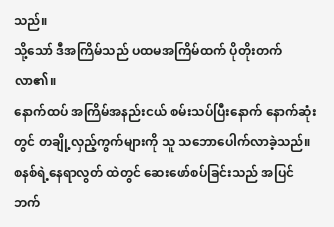သည်။
သို့သော် ဒီအကြိမ်သည် ပထမအကြိမ်ထက် ပိုတိုးတက်လာ၏။
နောက်ထပ် အကြိမ်အနည်းငယ် စမ်းသပ်ပြီးနောက် နောက်ဆုံးတွင် တချို့လှည့်ကွက်များကို သူ သဘောပေါက်လာခဲ့သည်။
စနစ်ရဲ့နေရာလွတ် ထဲတွင် ဆေးဖော်စပ်ခြင်းသည် အပြင်ဘက်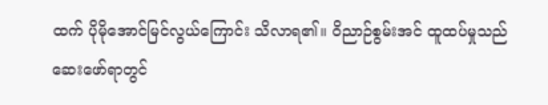ထက် ပိုမိုအောင်မြင်လွယ်ကြောင်း သိလာရ၏။ ဝိညာဉ်စွမ်းအင် ထူထပ်မှုသည် ဆေးဖော်ရာတွင်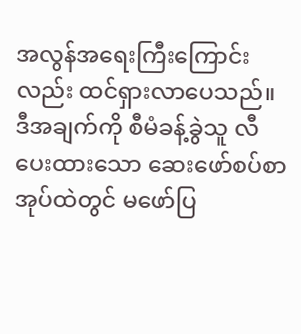အလွန်အရေးကြီးကြောင်းလည်း ထင်ရှားလာပေသည်။
ဒီအချက်ကို စီမံခန့်ခွဲသူ လီ ပေးထားသော ဆေးဖော်စပ်စာအုပ်ထဲတွင် မဖော်ပြ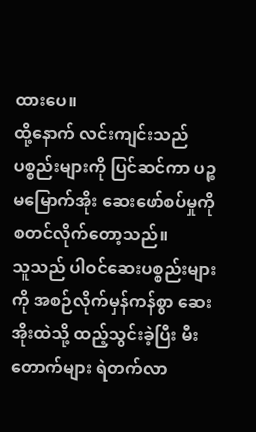ထားပေ။
ထို့နောက် လင်းကျင်းသည် ပစ္စည်းများကို ပြင်ဆင်ကာ ပဉ္စမမြောက်အိုး ဆေးဖော်စပ်မှုကို စတင်လိုက်တော့သည်။
သူသည် ပါဝင်ဆေးပစ္စည်းများကို အစဉ်လိုက်မှန်ကန်စွာ ဆေးအိုးထဲသို့ ထည့်သွင်းခဲ့ပြီး မီးတောက်များ ရဲတက်လာ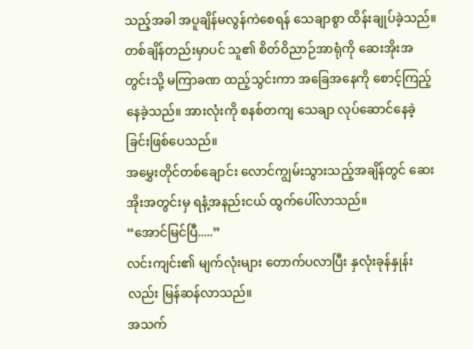သည့်အခါ အပူချိန်မလွန်ကဲစေရန် သေချာစွာ ထိန်းချုပ်ခဲ့သည်။
တစ်ချိန်တည်းမှာပင် သူ၏ စိတ်ဝိညာဉ်အာရုံကို ဆေးအိုးအတွင်းသို့ မကြာခဏ ထည့်သွင်းကာ အခြေအနေကို စောင့်ကြည့်နေခဲ့သည်။ အားလုံးကို စနစ်တကျ သေချာ လုပ်ဆောင်နေခဲ့ခြင်းဖြစ်ပေသည်။
အမွှေးတိုင်တစ်ချောင်း လောင်ကျွမ်းသွားသည့်အချိန်တွင် ဆေးအိုးအတွင်းမှ ရနံ့အနည်းငယ် ထွက်ပေါ်လာသည်။
“အောင်မြင်ပြီ.....”
လင်းကျင်း၏ မျက်လုံးများ တောက်ပလာပြီး နှလုံးခုန်နှုန်းလည်း မြန်ဆန်လာသည်။
အသက်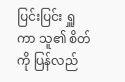ပြင်းပြင်း ရှူကာ သူ၏ စိတ်ကို ပြန်လည်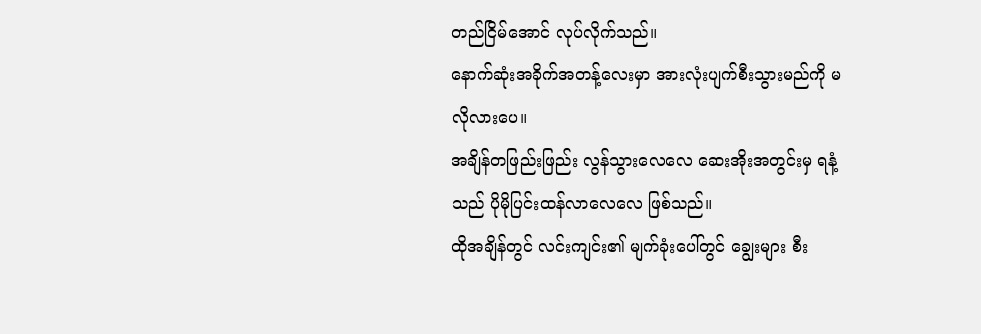တည်ငြိမ်အောင် လုပ်လိုက်သည်။
နောက်ဆုံးအခိုက်အတန့်လေးမှာ အားလုံးပျက်စီးသွားမည်ကို မလိုလားပေ။
အချိန်တဖြည်းဖြည်း လွန်သွားလေလေ ဆေးအိုးအတွင်းမှ ရနံ့သည် ပိုမိုပြင်းထန်လာလေလေ ဖြစ်သည်။
ထိုအချိန်တွင် လင်းကျင်း၏ မျက်ခုံးပေါ်တွင် ချွေးများ စီး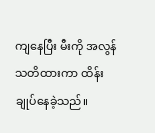ကျနေပြီး မီးကို အလွန်သတိထားကာ ထိန်းချုပ်နေခဲ့သည်။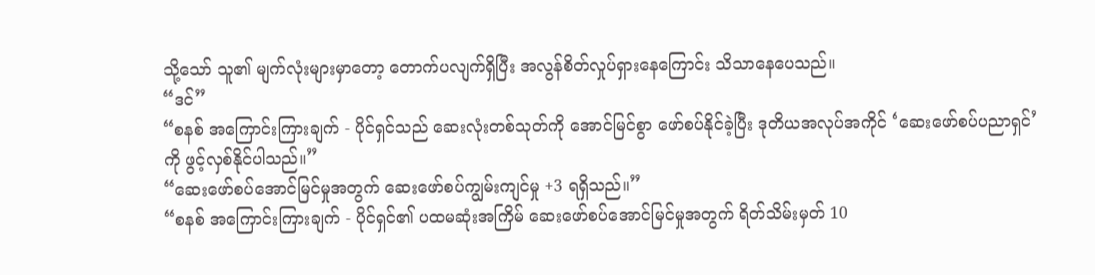သို့သော် သူ၏ မျက်လုံးများမှာတော့ တောက်ပလျက်ရှိပြီး အလွန်စိတ်လှုပ်ရှားနေကြောင်း သိသာနေပေသည်။
“ဒင်”
“စနစ် အကြောင်းကြားချက် - ပိုင်ရှင်သည် ဆေးလုံးတစ်သုတ်ကို အောင်မြင်စွာ ဖော်စပ်နိုင်ခဲ့ပြီး ဒုတိယအလုပ်အကိုင် ‘ဆေးဖော်စပ်ပညာရှင်’ ကို ဖွင့်လှစ်နိုင်ပါသည်။”
“ဆေးဖော်စပ်အောင်မြင်မှုအတွက် ဆေးဖော်စပ်ကျွမ်းကျင်မှု +3 ရရှိသည်။”
“စနစ် အကြောင်းကြားချက် - ပိုင်ရှင်၏ ပထမဆုံးအကြိမ် ဆေးဖော်စပ်အောင်မြင်မှုအတွက် ရိတ်သိမ်းမှတ် 10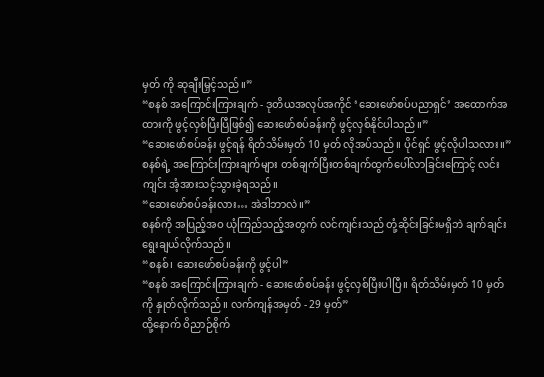မှတ် ကို ဆုချီးမြှင့်သည်။”
“စနစ် အကြောင်းကြားချက် - ဒုတိယအလုပ်အကိုင် ‘ဆေးဖော်စပ်ပညာရှင်’ အထောက်အထားကို ဖွင့်လှစ်ပြီးပြီဖြစ်၍ ဆေးဖော်စပ်ခန်းကို ဖွင့်လှစ်နိုင်ပါသည်။”
“ဆေးဖော်စပ်ခန်း ဖွင့်ရန် ရိတ်သိမ်းမှတ် 10 မှတ် လိုအပ်သည်။ ပိုင်ရှင် ဖွင့်လိုပါသလား။”
စနစ်ရဲ့ အကြောင်းကြားချက်များ တစ်ချက်ပြီးတစ်ချက်ထွက်ပေါ်လာခြင်းကြောင့် လင်းကျင်း အံ့အားသင့်သွားခဲ့ရသည်။
“ဆေးဖော်စပ်ခန်းလား… အဲဒါဘာလဲ။”
စနစ်ကို အပြည့်အဝ ယုံကြည်သည့်အတွက် လင်ကျင်းသည် တုံ့ဆိုင်းခြင်းမရှိဘဲ ချက်ချင်း ရွေးချယ်လိုက်သည်။
“စနစ်၊ ဆေးဖော်စပ်ခန်းကို ဖွင့်ပါ”
“စနစ် အကြောင်းကြားချက် - ဆေးဖော်စပ်ခန်း ဖွင့်လှစ်ပြီးပါပြီ။ ရိတ်သိမ်းမှတ် 10 မှတ်ကို နှုတ်လိုက်သည်။ လက်ကျန်အမှတ် - 29 မှတ်”
ထို့နောက် ဝိညာဉ်စိုက်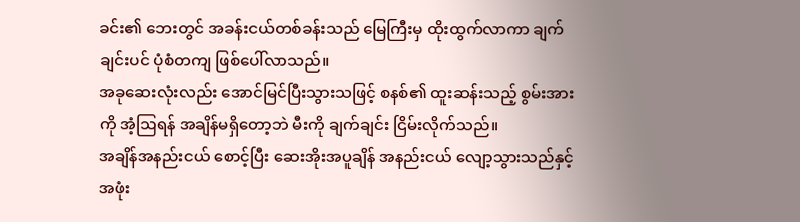ခင်း၏ ဘေးတွင် အခန်းငယ်တစ်ခန်းသည် မြေကြီးမှ ထိုးထွက်လာကာ ချက်ချင်းပင် ပုံစံတကျ ဖြစ်ပေါ်လာသည်။
အခုဆေးလုံးလည်း အောင်မြင်ပြီးသွားသဖြင့် စနစ်၏ ထူးဆန်းသည့် စွမ်းအားကို အံ့ဩရန် အချိန်မရှိတော့ဘဲ မီးကို ချက်ချင်း ငြိမ်းလိုက်သည်။
အချိန်အနည်းငယ် စောင့်ပြီး ဆေးအိုးအပူချိန် အနည်းငယ် လျော့သွားသည်နှင့် အဖုံး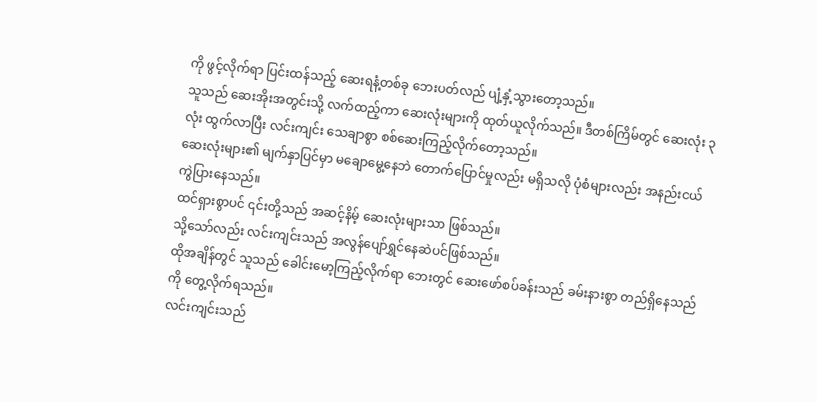ကို ဖွင့်လိုက်ရာ ပြင်းထန်သည့် ဆေးရနံ့တစ်ခု ဘေးပတ်လည် ပျံ့နှံ့သွားတော့သည်။
သူသည် ဆေးအိုးအတွင်းသို့ လက်ထည့်ကာ ဆေးလုံးများကို ထုတ်ယူလိုက်သည်။ ဒီတစ်ကြိမ်တွင် ဆေးလုံး ၃ လုံး ထွက်လာပြီး လင်းကျင်း သေချာစွာ စစ်ဆေးကြည့်လိုက်တော့သည်။
ဆေးလုံးများ၏ မျက်နှာပြင်မှာ မချောမွေ့နေဘဲ တောက်ပြောင်မှုလည်း မရှိသလို ပုံစံများလည်း အနည်းငယ် ကွဲပြားနေသည်။
ထင်ရှားစွာပင် ၎င်းတို့သည် အဆင့်နိမ့် ဆေးလုံးများသာ ဖြစ်သည်။
သို့သော်လည်း လင်းကျင်းသည် အလွန်ပျော်ရွှင်နေဆဲပင်ဖြစ်သည်။
ထိုအချိန်တွင် သူသည် ခေါင်းမော့ကြည့်လိုက်ရာ ဘေးတွင် ဆေးဖော်စပ်ခန်းသည် ခမ်းနားစွာ တည်ရှိနေသည်ကို တွေ့လိုက်ရသည်။
လင်းကျင်းသည်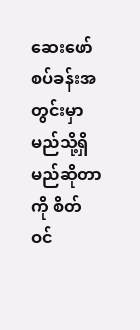ဆေးဖော်စပ်ခန်းအတွင်းမှာ မည်သို့ရှိမည်ဆိုတာကို စိတ်ဝင်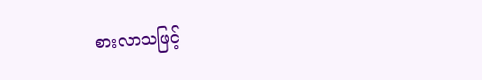စားလာသဖြင့်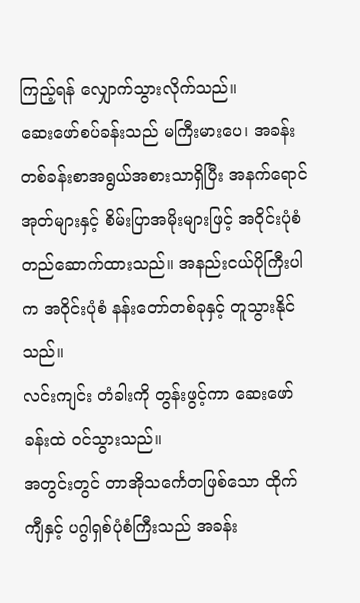ကြည့်ရန် လျှောက်သွားလိုက်သည်။
ဆေးဖော်စပ်ခန်းသည် မကြီးမားပေ၊ အခန်းတစ်ခန်းစာအရွယ်အစားသာရှိပြီး အနက်ရောင်အုတ်များနှင့် စိမ်းပြာအမိုးများဖြင့် အဝိုင်းပုံစံ တည်ဆောက်ထားသည်။ အနည်းငယ်ပိုကြီးပါက အဝိုင်းပုံစံ နန်းတော်တစ်ခုနှင့် တူသွားနိုင်သည်။
လင်းကျင်း တံခါးကို တွန်းဖွင့်ကာ ဆေးဖော်ခန်းထဲ ဝင်သွားသည်။
အတွင်းတွင် တာအိုသင်္ကေတဖြစ်သော ထိုက်ကျီနှင့် ပဂွါရှစ်ပုံစံကြီးသည် အခန်း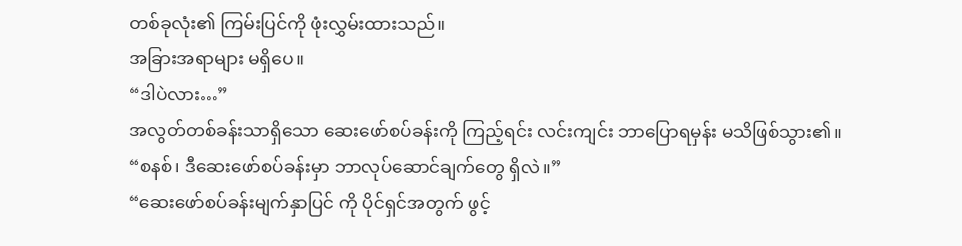တစ်ခုလုံး၏ ကြမ်းပြင်ကို ဖုံးလွှမ်းထားသည်။
အခြားအရာများ မရှိပေ။
“ဒါပဲလား…”
အလွတ်တစ်ခန်းသာရှိသော ဆေးဖော်စပ်ခန်းကို ကြည့်ရင်း လင်းကျင်း ဘာပြောရမှန်း မသိဖြစ်သွား၏။
“စနစ်၊ ဒီဆေးဖော်စပ်ခန်းမှာ ဘာလုပ်ဆောင်ချက်တွေ ရှိလဲ။”
“ဆေးဖော်စပ်ခန်းမျက်နှာပြင် ကို ပိုင်ရှင်အတွက် ဖွင့်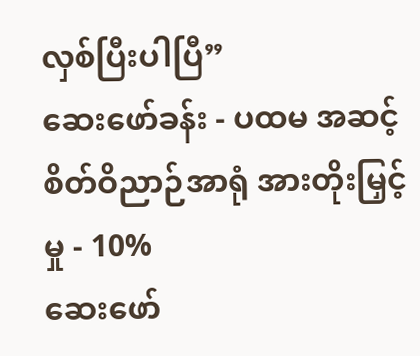လှစ်ပြီးပါပြီ”
ဆေးဖော်ခန်း - ပထမ အဆင့်
စိတ်ဝိညာဉ်အာရုံ အားတိုးမြှင့်မှု - 10%
ဆေးဖော်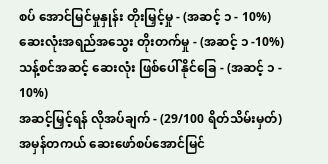စပ် အောင်မြင်မှုနှုန်း တိုးမြှင့်မှု - (အဆင့် ၁ - 10%)
ဆေးလုံးအရည်အသွေး တိုးတက်မှု - (အဆင့် ၁ -10%)
သန့်စင်အဆင့် ဆေးလုံး ဖြစ်ပေါ်နိုင်ခြေ - (အဆင့် ၁ - 10%)
အဆင့်မြှင့်ရန် လိုအပ်ချက် - (29/100 ရိတ်သိမ်းမှတ်)
အမှန်တကယ် ဆေးဖော်စပ်အောင်မြင်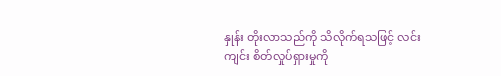နှုန်း တိုးလာသည်ကို သိလိုက်ရသဖြင့် လင်းကျင်း စိတ်လှုပ်ရှားမှုကို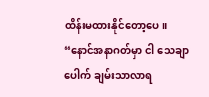ထိန်းမထားနိုင်တော့ပေ။
“နောင်အနာဂတ်မှာ ငါ သေချာပေါက် ချမ်းသာလာရ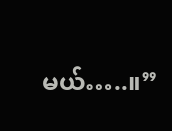မယ်…..။”